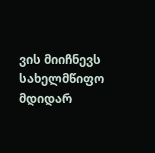ვის მიიჩნევს სახელმწიფო მდიდარ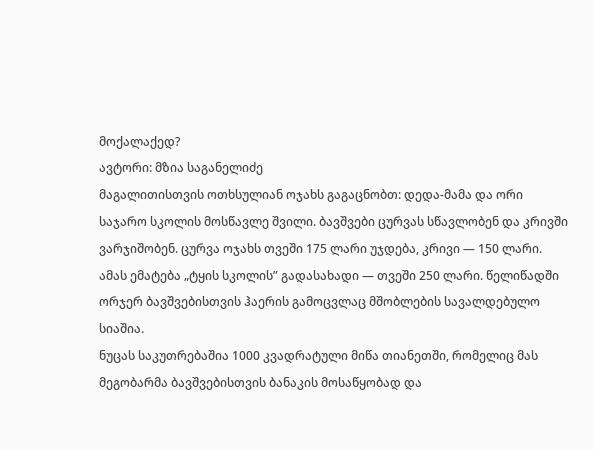მოქალაქედ?
ავტორი: მზია საგანელიძე
მაგალითისთვის ოთხსულიან ოჯახს გაგაცნობთ: დედა-მამა და ორი საჯარო სკოლის მოსწავლე შვილი. ბავშვები ცურვას სწავლობენ და კრივში ვარჯიშობენ. ცურვა ოჯახს თვეში 175 ლარი უჯდება, კრივი — 150 ლარი. ამას ემატება „ტყის სკოლის” გადასახადი — თვეში 250 ლარი. წელიწადში ორჯერ ბავშვებისთვის ჰაერის გამოცვლაც მშობლების სავალდებულო სიაშია.
ნუცას საკუთრებაშია 1000 კვადრატული მიწა თიანეთში, რომელიც მას მეგობარმა ბავშვებისთვის ბანაკის მოსაწყობად და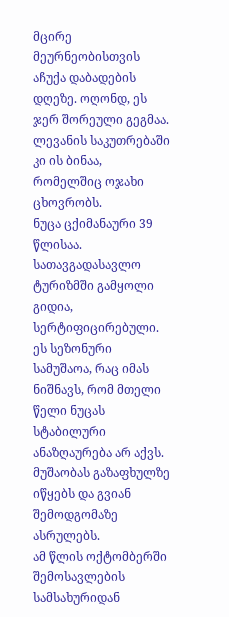მცირე მეურნეობისთვის აჩუქა დაბადების დღეზე. ოღონდ, ეს ჯერ შორეული გეგმაა. ლევანის საკუთრებაში კი ის ბინაა, რომელშიც ოჯახი ცხოვრობს.
ნუცა ცქიმანაური 39 წლისაა. სათავგადასავლო ტურიზმში გამყოლი გიდია, სერტიფიცირებული. ეს სეზონური სამუშაოა, რაც იმას ნიშნავს, რომ მთელი წელი ნუცას სტაბილური ანაზღაურება არ აქვს. მუშაობას გაზაფხულზე იწყებს და გვიან შემოდგომაზე ასრულებს.
ამ წლის ოქტომბერში შემოსავლების სამსახურიდან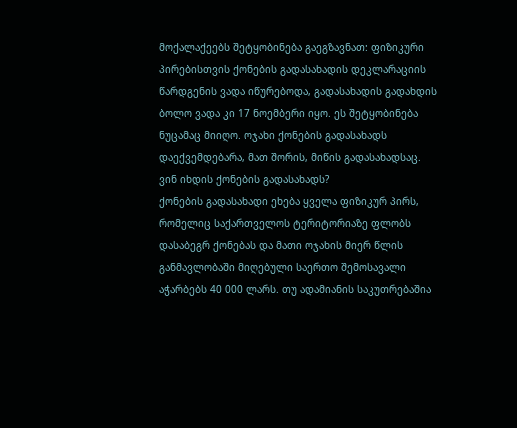მოქალაქეებს შეტყობინება გაეგზავნათ: ფიზიკური პირებისთვის ქონების გადასახადის დეკლარაციის წარდგენის ვადა იწურებოდა, გადასახადის გადახდის ბოლო ვადა კი 17 ნოემბერი იყო. ეს შეტყობინება ნუცამაც მიიღო. ოჯახი ქონების გადასახადს დაექვემდებარა, მათ შორის, მიწის გადასახადსაც.
ვინ იხდის ქონების გადასახადს?
ქონების გადასახადი ეხება ყველა ფიზიკურ პირს, რომელიც საქართველოს ტერიტორიაზე ფლობს დასაბეგრ ქონებას და მათი ოჯახის მიერ წლის განმავლობაში მიღებული საერთო შემოსავალი აჭარბებს 40 000 ლარს. თუ ადამიანის საკუთრებაშია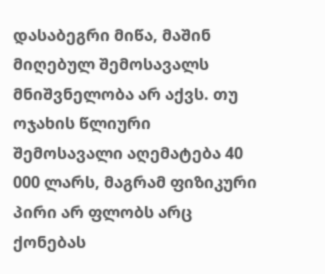დასაბეგრი მიწა, მაშინ მიღებულ შემოსავალს მნიშვნელობა არ აქვს. თუ ოჯახის წლიური შემოსავალი აღემატება 40 000 ლარს, მაგრამ ფიზიკური პირი არ ფლობს არც ქონებას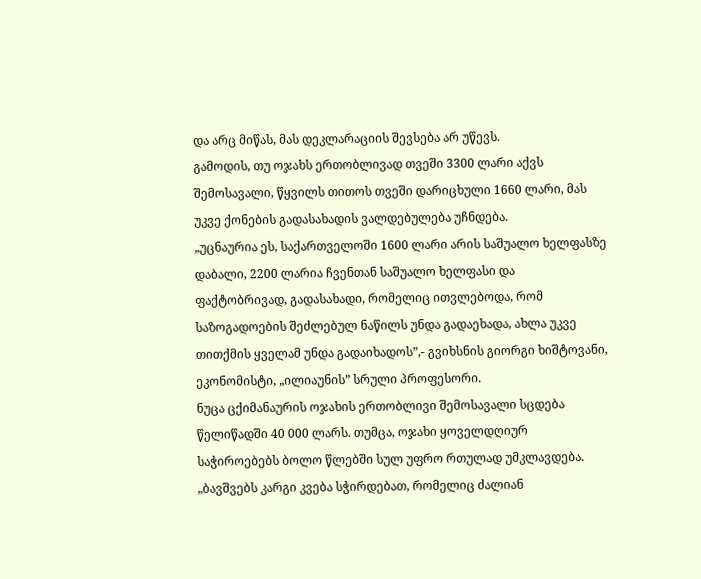და არც მიწას, მას დეკლარაციის შევსება არ უწევს.
გამოდის, თუ ოჯახს ერთობლივად თვეში 3300 ლარი აქვს შემოსავალი, წყვილს თითოს თვეში დარიცხული 1660 ლარი, მას უკვე ქონების გადასახადის ვალდებულება უჩნდება.
„უცნაურია ეს, საქართველოში 1600 ლარი არის საშუალო ხელფასზე დაბალი, 2200 ლარია ჩვენთან საშუალო ხელფასი და ფაქტობრივად, გადასახადი, რომელიც ითვლებოდა, რომ საზოგადოების შეძლებულ ნაწილს უნდა გადაეხადა, ახლა უკვე თითქმის ყველამ უნდა გადაიხადოს”,- გვიხსნის გიორგი ხიშტოვანი, ეკონომისტი, „ილიაუნის” სრული პროფესორი.
ნუცა ცქიმანაურის ოჯახის ერთობლივი შემოსავალი სცდება წელიწადში 40 000 ლარს. თუმცა, ოჯახი ყოველდღიურ საჭიროებებს ბოლო წლებში სულ უფრო რთულად უმკლავდება.
„ბავშვებს კარგი კვება სჭირდებათ, რომელიც ძალიან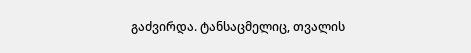გაძვირდა. ტანსაცმელიც, თვალის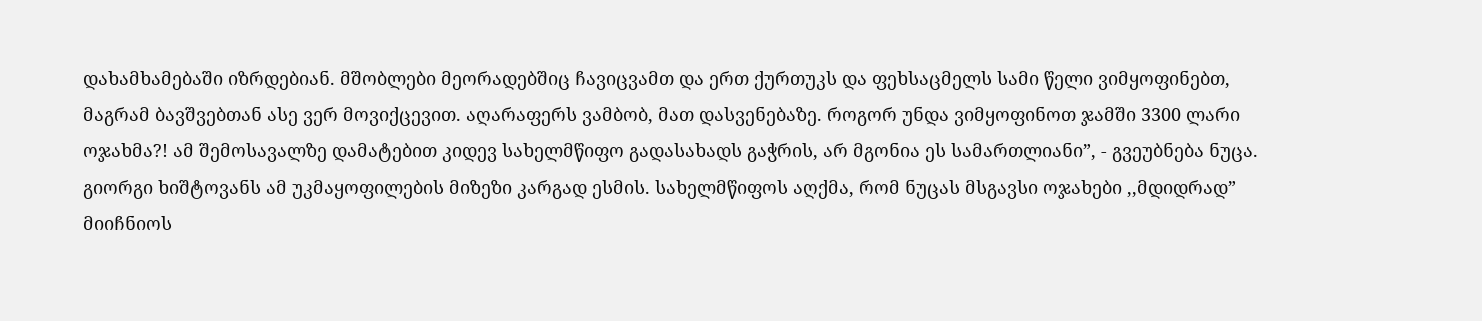დახამხამებაში იზრდებიან. მშობლები მეორადებშიც ჩავიცვამთ და ერთ ქურთუკს და ფეხსაცმელს სამი წელი ვიმყოფინებთ, მაგრამ ბავშვებთან ასე ვერ მოვიქცევით. აღარაფერს ვამბობ, მათ დასვენებაზე. როგორ უნდა ვიმყოფინოთ ჯამში 3300 ლარი ოჯახმა?! ამ შემოსავალზე დამატებით კიდევ სახელმწიფო გადასახადს გაჭრის, არ მგონია ეს სამართლიანი”, - გვეუბნება ნუცა.
გიორგი ხიშტოვანს ამ უკმაყოფილების მიზეზი კარგად ესმის. სახელმწიფოს აღქმა, რომ ნუცას მსგავსი ოჯახები ,,მდიდრად” მიიჩნიოს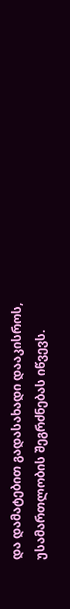და დამატებით გადასახადი დააკისროს, უსამართლობის შეგრძნებას იწვევს.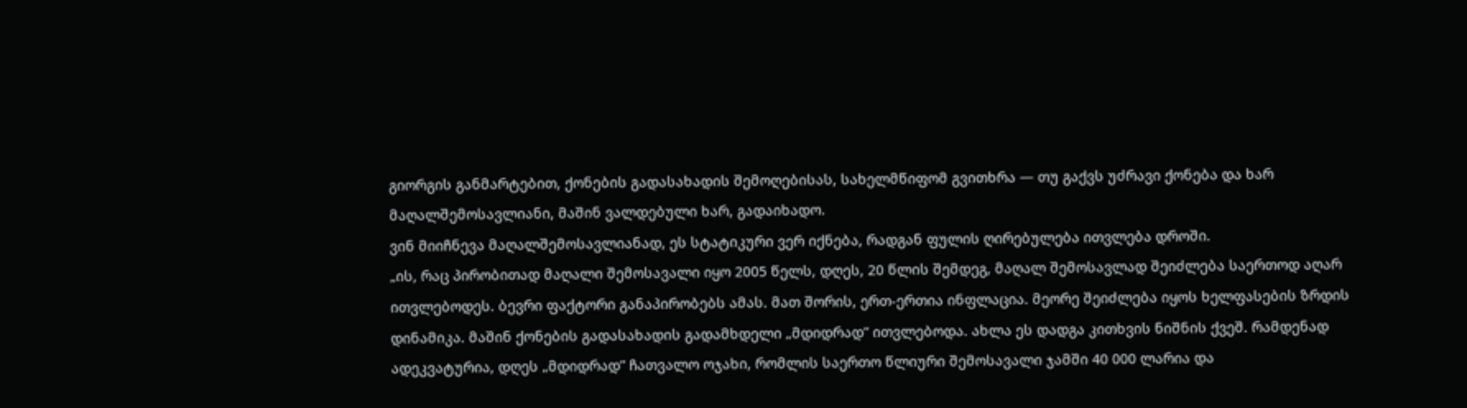გიორგის განმარტებით, ქონების გადასახადის შემოღებისას, სახელმწიფომ გვითხრა — თუ გაქვს უძრავი ქონება და ხარ მაღალშემოსავლიანი, მაშინ ვალდებული ხარ, გადაიხადო.
ვინ მიიჩნევა მაღალშემოსავლიანად, ეს სტატიკური ვერ იქნება, რადგან ფულის ღირებულება ითვლება დროში.
„ის, რაც პირობითად მაღალი შემოსავალი იყო 2005 წელს, დღეს, 20 წლის შემდეგ, მაღალ შემოსავლად შეიძლება საერთოდ აღარ ითვლებოდეს. ბევრი ფაქტორი განაპირობებს ამას. მათ შორის, ერთ-ერთია ინფლაცია. მეორე შეიძლება იყოს ხელფასების ზრდის დინამიკა. მაშინ ქონების გადასახადის გადამხდელი „მდიდრად” ითვლებოდა. ახლა ეს დადგა კითხვის ნიშნის ქვეშ. რამდენად ადეკვატურია, დღეს „მდიდრად” ჩათვალო ოჯახი, რომლის საერთო წლიური შემოსავალი ჯამში 40 000 ლარია და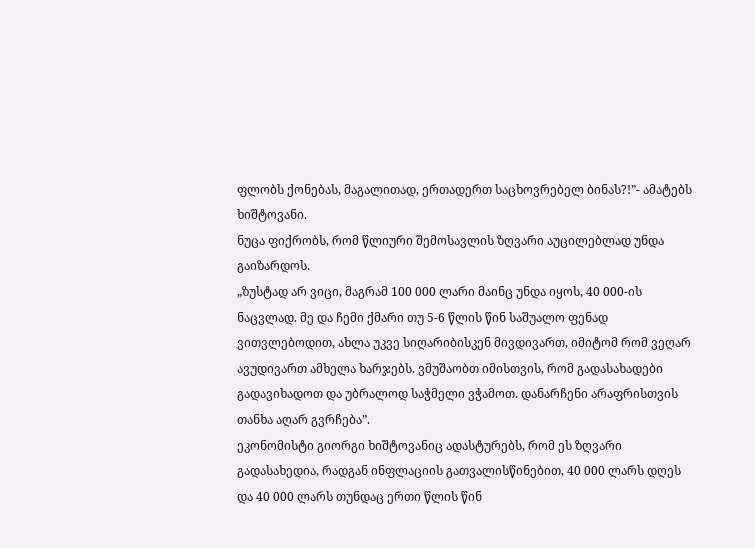ფლობს ქონებას, მაგალითად, ერთადერთ საცხოვრებელ ბინას?!”- ამატებს ხიშტოვანი.
ნუცა ფიქრობს, რომ წლიური შემოსავლის ზღვარი აუცილებლად უნდა გაიზარდოს.
„ზუსტად არ ვიცი, მაგრამ 100 000 ლარი მაინც უნდა იყოს, 40 000-ის ნაცვლად. მე და ჩემი ქმარი თუ 5-6 წლის წინ საშუალო ფენად ვითვლებოდით, ახლა უკვე სიღარიბისკენ მივდივართ, იმიტომ რომ ვეღარ ავუდივართ ამხელა ხარჯებს. ვმუშაობთ იმისთვის, რომ გადასახადები გადავიხადოთ და უბრალოდ საჭმელი ვჭამოთ. დანარჩენი არაფრისთვის თანხა აღარ გვრჩება”.
ეკონომისტი გიორგი ხიშტოვანიც ადასტურებს, რომ ეს ზღვარი გადასახედია, რადგან ინფლაციის გათვალისწინებით, 40 000 ლარს დღეს და 40 000 ლარს თუნდაც ერთი წლის წინ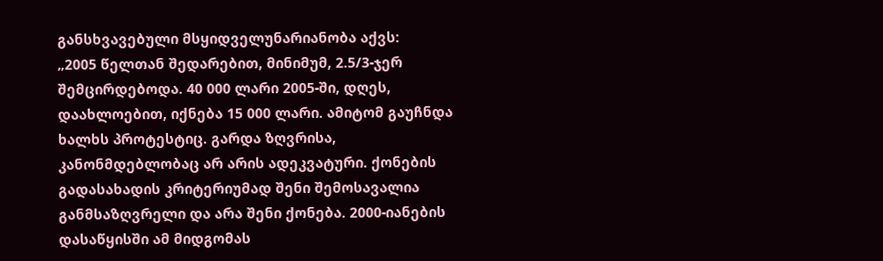განსხვავებული მსყიდველუნარიანობა აქვს:
„2005 წელთან შედარებით, მინიმუმ, 2.5/3-ჯერ შემცირდებოდა. 40 000 ლარი 2005-ში, დღეს, დაახლოებით, იქნება 15 000 ლარი. ამიტომ გაუჩნდა ხალხს პროტესტიც. გარდა ზღვრისა, კანონმდებლობაც არ არის ადეკვატური. ქონების გადასახადის კრიტერიუმად შენი შემოსავალია განმსაზღვრელი და არა შენი ქონება. 2000-იანების დასაწყისში ამ მიდგომას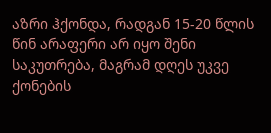აზრი ჰქონდა, რადგან 15-20 წლის წინ არაფერი არ იყო შენი საკუთრება, მაგრამ დღეს უკვე ქონების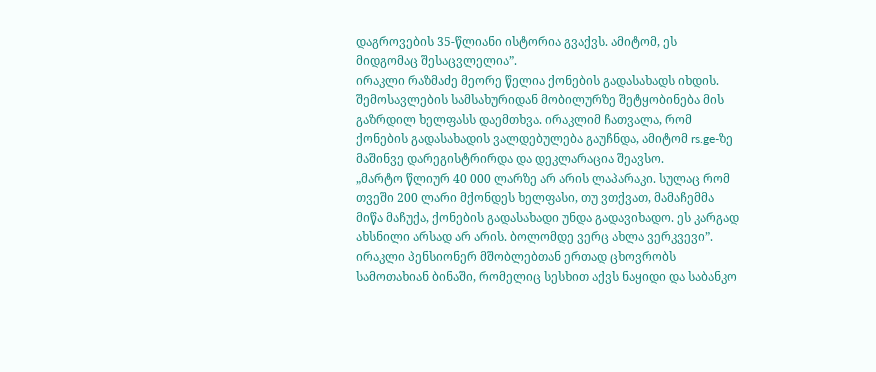დაგროვების 35-წლიანი ისტორია გვაქვს. ამიტომ, ეს მიდგომაც შესაცვლელია”.
ირაკლი რაზმაძე მეორე წელია ქონების გადასახადს იხდის. შემოსავლების სამსახურიდან მობილურზე შეტყობინება მის გაზრდილ ხელფასს დაემთხვა. ირაკლიმ ჩათვალა, რომ ქონების გადასახადის ვალდებულება გაუჩნდა, ამიტომ rs.ge-ზე მაშინვე დარეგისტრირდა და დეკლარაცია შეავსო.
„მარტო წლიურ 40 000 ლარზე არ არის ლაპარაკი. სულაც რომ თვეში 200 ლარი მქონდეს ხელფასი, თუ ვთქვათ, მამაჩემმა მიწა მაჩუქა, ქონების გადასახადი უნდა გადავიხადო. ეს კარგად ახსნილი არსად არ არის. ბოლომდე ვერც ახლა ვერკვევი”.
ირაკლი პენსიონერ მშობლებთან ერთად ცხოვრობს სამოთახიან ბინაში, რომელიც სესხით აქვს ნაყიდი და საბანკო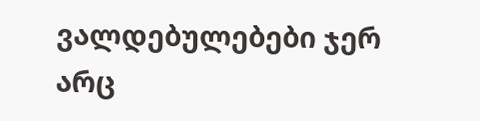ვალდებულებები ჯერ არც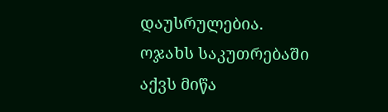დაუსრულებია. ოჯახს საკუთრებაში აქვს მიწა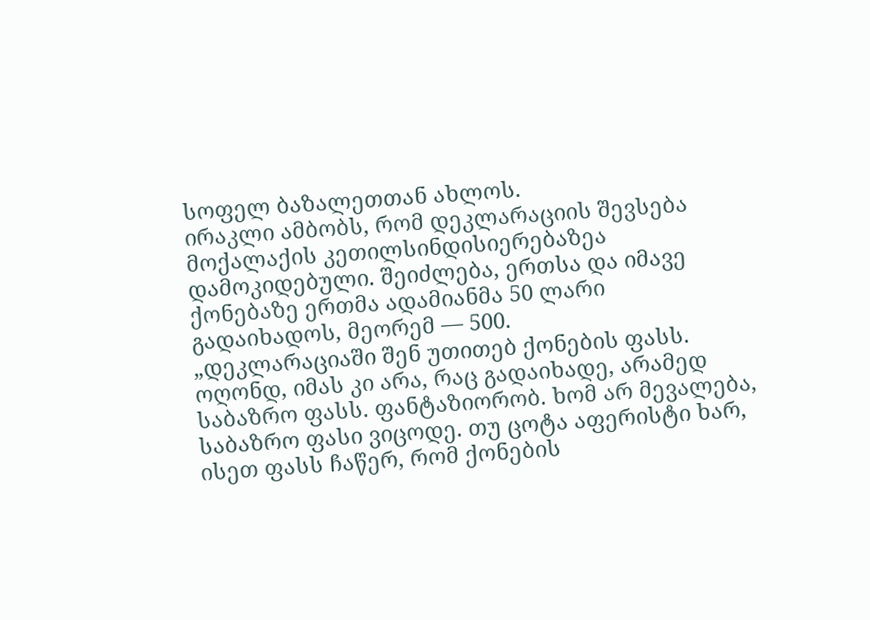სოფელ ბაზალეთთან ახლოს.
ირაკლი ამბობს, რომ დეკლარაციის შევსება მოქალაქის კეთილსინდისიერებაზეა დამოკიდებული. შეიძლება, ერთსა და იმავე ქონებაზე ერთმა ადამიანმა 50 ლარი გადაიხადოს, მეორემ — 500.
„დეკლარაციაში შენ უთითებ ქონების ფასს. ოღონდ, იმას კი არა, რაც გადაიხადე, არამედ საბაზრო ფასს. ფანტაზიორობ. ხომ არ მევალება, საბაზრო ფასი ვიცოდე. თუ ცოტა აფერისტი ხარ, ისეთ ფასს ჩაწერ, რომ ქონების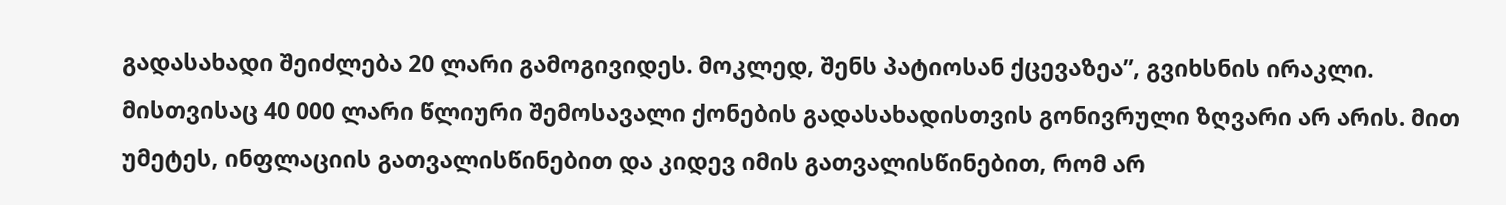გადასახადი შეიძლება 20 ლარი გამოგივიდეს. მოკლედ, შენს პატიოსან ქცევაზეა”, გვიხსნის ირაკლი.
მისთვისაც 40 000 ლარი წლიური შემოსავალი ქონების გადასახადისთვის გონივრული ზღვარი არ არის. მით უმეტეს, ინფლაციის გათვალისწინებით და კიდევ იმის გათვალისწინებით, რომ არ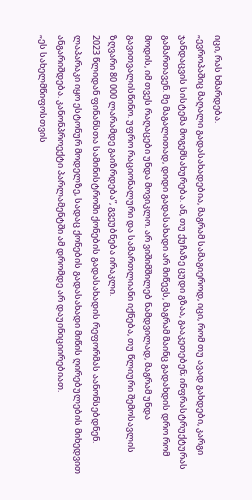იცი, რას ხმარდება.
„ევროპაშიც მაღალი გადასახადებია, მაგრამ სამაგიეროდ, იცი, რომ თუ ავად გახდები, კარგი ჯანდაცვის სისტემა მოგემსახურება. ან, თუ ქუჩაზე ცუდი გზაა, გააკეთებენ; ინფრასტრუქტურას გამართავენ. მე მაგალითად, დიდი გადასახადი არ მიწევს, მაგრამ მაინც გადახდის დრო რომ მოდის, იმ თვეს რაღაცები უნდა მოვიკლო. არ ვიშიმშილებ ნამდვილად, მაგრამ უნდა გავითვალისწინო. უფრო რაციონალური და სამართლიანი იქნება, თუ წლიური შემოსავლის ზღვარი 80 000 ლარამდე გაიზრდება”, გვეუბნება ირაკლი.
2023 წლიდან ფინანსთა სამინისტროში ქონების გადასახადის რეფორმას აანონსებდნენ. ლაპარაკი იყო ესტონურ მოდელზე, სადაც ქონების გადასახადი მიწის ღირებულების მიხედვით ანგარიშდება. კანონპროექტი პარლამენტში ამ დრომდე არ დაუინიციირებიათ.
„ეს სახელმწიფოსთვის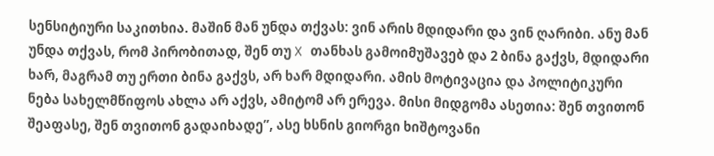სენსიტიური საკითხია. მაშინ მან უნდა თქვას: ვინ არის მდიდარი და ვინ ღარიბი. ანუ მან უნდა თქვას, რომ პირობითად, შენ თუ X თანხას გამოიმუშავებ და 2 ბინა გაქვს, მდიდარი ხარ, მაგრამ თუ ერთი ბინა გაქვს, არ ხარ მდიდარი. ამის მოტივაცია და პოლიტიკური ნება სახელმწიფოს ახლა არ აქვს, ამიტომ არ ერევა. მისი მიდგომა ასეთია: შენ თვითონ შეაფასე, შენ თვითონ გადაიხადე”, ასე ხსნის გიორგი ხიშტოვანი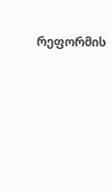რეფორმის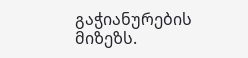გაჭიანურების მიზეზს.